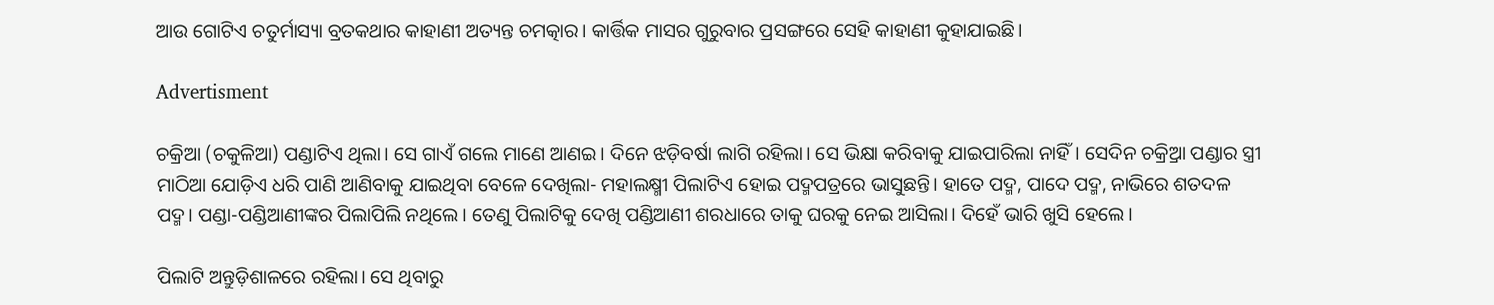ଆଉ ଗୋଟିଏ ଚତୁର୍ମାସ୍ୟା ବ୍ରତକଥାର କାହାଣୀ ଅତ୍ୟନ୍ତ ଚମତ୍କାର। କାର୍ତ୍ତିକ ମାସର ଗୁରୁବାର ପ୍ରସଙ୍ଗରେ ସେହି କାହାଣୀ କୁହାଯାଇଛି।

Advertisment

ଚକ୍ରିଆ (ଚକୁଳିଆ) ପଣ୍ଡାଟିଏ ଥିଲା। ସେ ଗାଏଁ ଗଲେ ମାଣେ ଆଣଇ। ଦିନେ ଝଡ଼ିବର୍ଷା ଲାଗି ରହିଲା। ସେ ଭିକ୍ଷା କରିବାକୁ ଯାଇପାରିଲା ନାହିଁ। ସେଦିନ ଚକ୍ର୍ରିଆ ପଣ୍ଡାର ସ୍ତ୍ରୀ ମାଠିଆ ଯୋଡ଼ିଏ ଧରି ପାଣି ଆଣିବାକୁ ଯାଇଥିବା ବେଳେ ଦେଖିଲା- ମହାଲକ୍ଷ୍ମୀ ପିଲାଟିଏ ହୋଇ ପଦ୍ମପତ୍ରରେ ଭାସୁଛନ୍ତି। ହାତେ ପଦ୍ମ, ପାଦେ ପଦ୍ମ, ନାଭିରେ ଶତଦଳ ପଦ୍ମ। ପଣ୍ଡା-ପଣ୍ଡିଆଣୀଙ୍କର ପିଲାପିଲି ନଥିଲେ। ତେଣୁ ପିଲାଟିକୁ ଦେଖି ପଣ୍ଡିଆଣୀ ଶରଧାରେ ତାକୁ ଘରକୁ ନେଇ ଆସିଲା। ଦିହେଁ ଭାରି ଖୁସି ହେଲେ।

ପିଲାଟି ଅନ୍ତୁଡ଼ିଶାଳରେ ରହିଲା। ସେ ଥିବାରୁ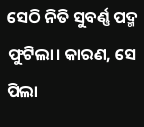ସେଠି ନିତି ସୁବର୍ଣ୍ଣ ପଦ୍ମ ଫୁଟିଲା। କାରଣ, ସେ ପିଲା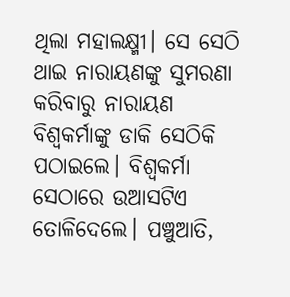ଥିଲା ମହାଲକ୍ଷ୍ମୀ। ସେ ସେଠି ଥାଇ ନାରାୟଣଙ୍କୁ ସୁମରଣା କରିବାରୁ ନାରାୟଣ ବିଶ୍ୱକର୍ମାଙ୍କୁ ଡାକି ସେଠିକି ପଠାଇଲେ। ବିଶ୍ୱକର୍ମା ସେଠାରେ ଉଆସଟିଏ ତୋଳିଦେଲେ। ପଞ୍ଚୁଆତି,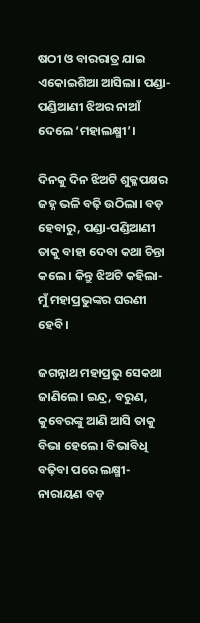ଷଠୀ ଓ ବାରରାତ୍ର ଯାଇ ଏକୋଇଶିଆ ଆସିଲା। ପଣ୍ଡା-ପଣ୍ଡିଆଣୀ ଝିଅର ନାଆଁ ଦେଲେ ‘ମହାଲକ୍ଷ୍ମୀ’।

ଦିନକୁ ଦିନ ଝିଅଟି ଶୁକ୍ଳପକ୍ଷର ଜହ୍ନ ଭଳି ବଢ଼ି ଉଠିଲା। ବଡ଼ ହେବାରୁ, ପଣ୍ଡା-ପଣ୍ଡିଆଣୀ ତାକୁ ବାହା ଦେବା କଥା ଚିନ୍ତା କଲେ। କିନ୍ତୁ ଝିଅଟି କହିଲା- ମୁଁ ମହାପ୍ରଭୁଙ୍କର ଘରଣୀ ହେବି।

ଜଗନ୍ନାଥ ମହାପ୍ରଭୁ ସେକଥା ଜାଣିଲେ। ଇନ୍ଦ୍ର, ବରୁଣ, କୁବେରଙ୍କୁ ଆଣି ଆସି ତାକୁ ବିଭା ହେଲେ। ବିଭାବିଧି ବଢ଼ିବା ପରେ ଲକ୍ଷ୍ମୀ-ନାରାୟଣ ବଡ଼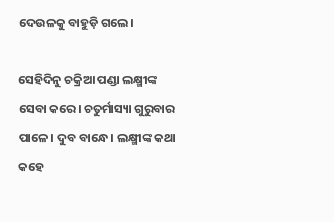ଦେଉଳକୁ ବାହୁଡ଼ି ଗଲେ।

ସେହିଦିନୁ ଚକ୍ରିଆ ପଣ୍ଡା ଲକ୍ଷ୍ମୀଙ୍କ ସେବା କରେ। ଚତୁର୍ମାସ୍ୟା ଗୁରୁବାର ପାଳେ। ଦୁବ ବାନ୍ଧେ। ଲକ୍ଷ୍ମୀଙ୍କ କଥା କହେ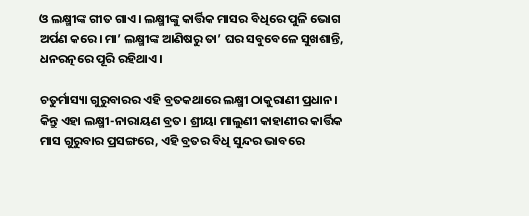ଓ ଲକ୍ଷ୍ମୀଙ୍କ ଗୀତ ଗାଏ। ଲକ୍ଷ୍ମୀଙ୍କୁ କାର୍ତ୍ତିକ ମାସର ବିଧିରେ ପୁଳି ଭୋଗ ଅର୍ପଣ କରେ। ମା’ ଲକ୍ଷ୍ମୀଙ୍କ ଆଣିଷରୁ ତା’ ଘର ସବୁବେଳେ ସୁଖଶାନ୍ତି, ଧନରତ୍ନରେ ପୂରି ରହିଥାଏ।

ଚତୁର୍ମାସ୍ୟା ଗୁରୁବାରର ଏହି ବ୍ରତକଥାରେ ଲକ୍ଷ୍ମୀ ଠାକୁରାଣୀ ପ୍ରଧାନ। କିନ୍ତୁ ଏହା ଲକ୍ଷ୍ମୀ-ନାରାୟଣ ବ୍ରତ। ଶ୍ରୀୟା ମାଲୁଣୀ କାହାଣୀର କାର୍ତ୍ତିକ ମାସ ଗୁରୁବାର ପ୍ରସଙ୍ଗରେ, ଏହି ବ୍ରତର ବିଧି ସୁନ୍ଦର ଭାବରେ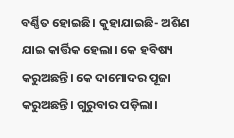ବର୍ଣ୍ଣିତ ହୋଇଛି। କୁହାଯାଇଛି- ଅଶିଣ ଯାଇ କାର୍ତ୍ତିକ ହେଲା। କେ ହବିଷ୍ୟ କରୁଅଛନ୍ତି। କେ ଦାମୋଦର ପୂଜା କରୁଅଛନ୍ତି। ଗୁରୁବାର ପଡ଼ିଲା।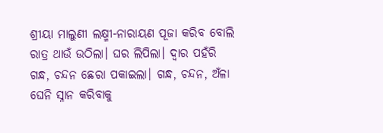ଶ୍ରୀୟା ମାଲୁଣୀ ଲକ୍ଷ୍ମୀ-ନାରାୟଣ ପୂଜା କରିବ ବୋଲି ରାତ୍ର ଥାଉଁ ଉଠିଲା। ଘର ଲିପିଲା। ଦ୍ୱାର ପହଁରି ଗନ୍ଧ, ଚନ୍ଦନ ଛେରା ପକାଇଲା। ଗନ୍ଧ, ଚନ୍ଦନ, ଅଁଳା ଘେନି ସ୍ନାନ କରିବାକୁ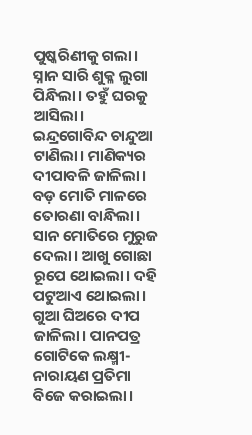ପୁଷ୍କରିଣୀକୁ ଗଲା। ସ୍ନାନ ସାରି ଶୁକ୍ଳ ଲୁଗା ପିନ୍ଧିଲା। ତହୁଁ ଘରକୁ ଆସିଲା। ଇନ୍ଦ୍ରଗୋବିନ୍ଦ ଚାନ୍ଦୁଆ ଟାଣିଲା। ମାଣିକ୍ୟର ଦୀପାବଳି ଜାଳିଲା। ବଡ଼ ମୋତି ମାଳରେ ତୋରଣା ବାନ୍ଧିଲା। ସାନ ମୋତିରେ ମୁରୁଜ ଦେଲା। ଆଖୁ ଗୋଛା ରୂପେ ଥୋଇଲା। ଦହି ପଟୁଆଏ ଥୋଇଲା। ଗୁଆ ଘିଅରେ ଦୀପ ଜାଳିଲା। ପାନପତ୍ର ଗୋଟିକେ ଲକ୍ଷ୍ମୀ-ନାରାୟଣ ପ୍ରତିମା ବିଜେ କରାଇଲା।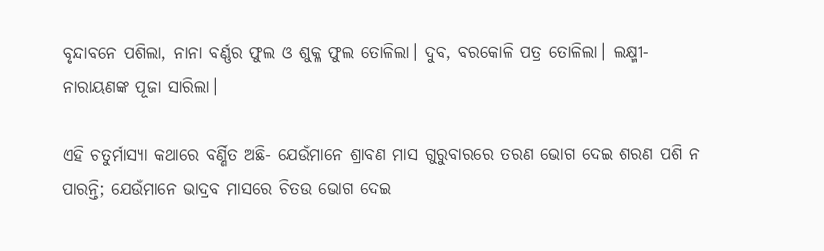ବୃନ୍ଦାବନେ ପଶିଲା, ନାନା ବର୍ଣ୍ଣର ଫୁଲ ଓ ଶୁକ୍ଳ ଫୁଲ ତୋଳିଲା। ଦୁବ, ବରକୋଳି ପତ୍ର ତୋଳିଲା। ଲକ୍ଷ୍ମୀ-ନାରାୟଣଙ୍କ ପୂଜା ସାରିଲା।

ଏହି ଚତୁର୍ମାସ୍ୟା କଥାରେ ବର୍ଣ୍ଣିତ ଅଛି- ଯେଉଁମାନେ ଶ୍ରାବଣ ମାସ ଗୁରୁବାରରେ ତରଣ ଭୋଗ ଦେଇ ଶରଣ ପଶି ନ ପାରନ୍ତି; ଯେଉଁମାନେ ଭାଦ୍ରବ ମାସରେ ଚିତଉ ଭୋଗ ଦେଇ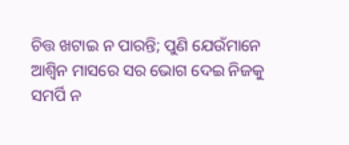ଚିତ୍ତ ଖଟାଇ ନ ପାରନ୍ତି; ପୁଣି ଯେଉଁମାନେ ଆଶ୍ୱିନ ମାସରେ ସର ଭୋଗ ଦେଇ ନିଜକୁ ସମର୍ପି ନ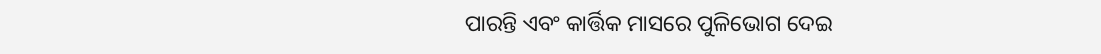ପାରନ୍ତି ଏବଂ କାର୍ତ୍ତିକ ମାସରେ ପୁଳିଭୋଗ ଦେଇ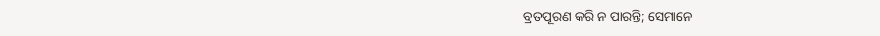ବ୍ରତପୂରଣ କରି ନ ପାରନ୍ତି; ସେମାନେ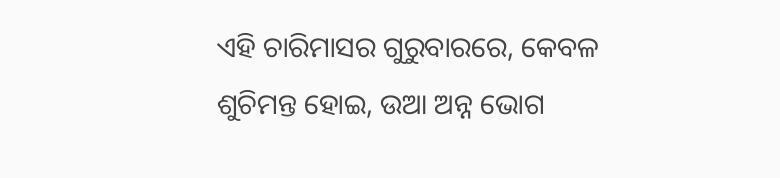ଏହି ଚାରିମାସର ଗୁରୁବାରରେ, କେବଳ ଶୁଚିମନ୍ତ ହୋଇ, ଉଆ ଅନ୍ନ ଭୋଗ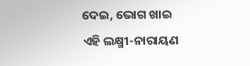ଦେଇ, ଭୋଗ ଖାଇ ଏହି ଲକ୍ଷ୍ମୀ-ନାରାୟଣ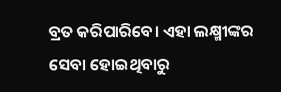ବ୍ରତ କରିପାରିବେ। ଏହା ଲକ୍ଷ୍ମୀଙ୍କର ସେବା ହୋଇଥିବାରୁ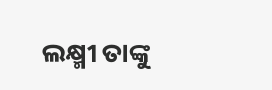ଲକ୍ଷ୍ମୀ ତାଙ୍କୁ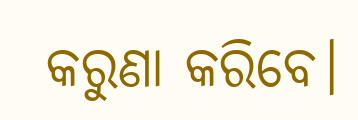କରୁଣା କରିବେ।